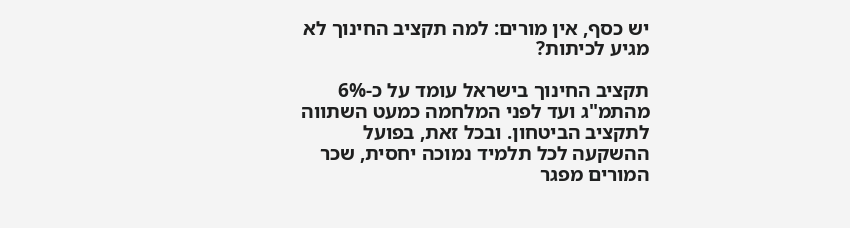יש כסף, אין מורים: למה תקציב החינוך לא מגיע לכיתות?

תקציב החינוך בישראל עומד על כ-6% מהתמ"ג ועד לפני המלחמה כמעט השתווה לתקציב הביטחון. ובכל זאת, בפועל ההשקעה לכל תלמיד נמוכה יחסית, שכר המורים מפגר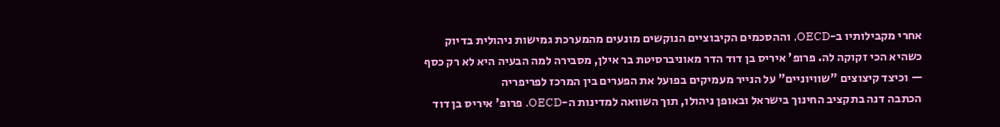אחרי מקבילותיו ב-OECD, וההסכמים הקיבוציים הנוקשים מונעים מהמערכת גמישות ניהולית בדיוק כשהיא הכי זקוקה לה. פרופ' איריס בן דוד הדר מאוניברסיטת בר אילן, מסבירה למה הבעיה היא לא רק כסף — וכיצד קיצוצים "שוויוניים" על הנייר מעמיקים בפועל את הפערים בין המרכז לפריפריה
הכתבה דנה בתקציב החינוך בישראל ובאופן ניהולו, תוך השוואה למדינות ה-OECD. פרופ' איריס בן דוד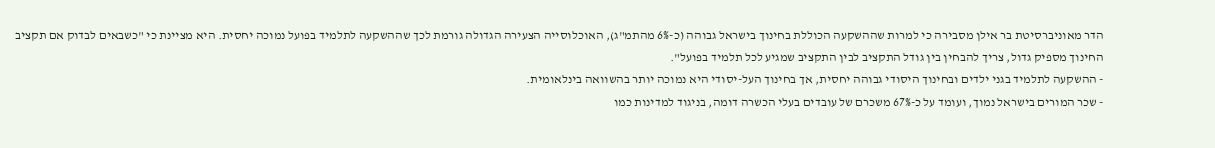הדר מאוניברסיטת בר אילן מסבירה כי למרות שההשקעה הכוללת בחינוך בישראל גבוהה (כ-6% מהתמ"ג), האוכלוסייה הצעירה הגדולה גורמת לכך שההשקעה לתלמיד בפועל נמוכה יחסית. היא מציינת כי "כשבאים לבדוק אם תקציב החינוך מספיק גדול, צריך להבחין בין גודל התקציב לבין התקציב שמגיע לכל תלמיד בפועל".
- ההשקעה לתלמיד בגני ילדים ובחינוך היסודי גבוהה יחסית, אך בחינוך העל-יסודי היא נמוכה יותר בהשוואה בינלאומית.
- שכר המורים בישראל נמוך, ועומד על כ-67% משכרם של עובדים בעלי הכשרה דומה, בניגוד למדינות כמו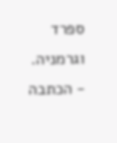ספרד וגרמניה.
- הכתבה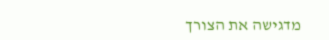מדגישה את הצורך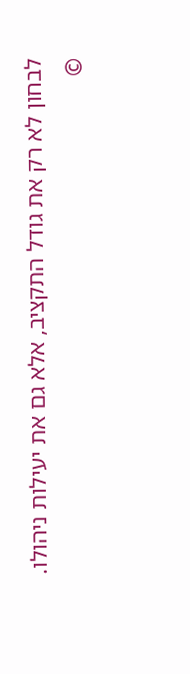לבחון לא רק את גודל התקציב, אלא גם את יעילות ניהולו.
©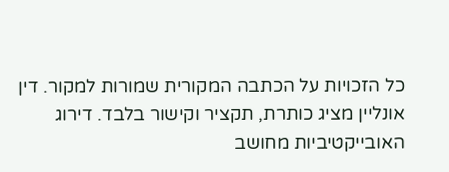כל הזכויות על הכתבה המקורית שמורות למקור. דין אונליין מציג כותרת, תקציר וקישור בלבד. דירוג האובייקטיביות מחושב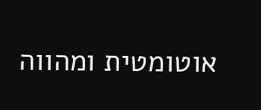אוטומטית ומהווה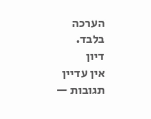הערכה בלבד.
דיון
אין עדיין תגובות —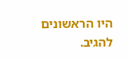היו הראשונים להגיב.